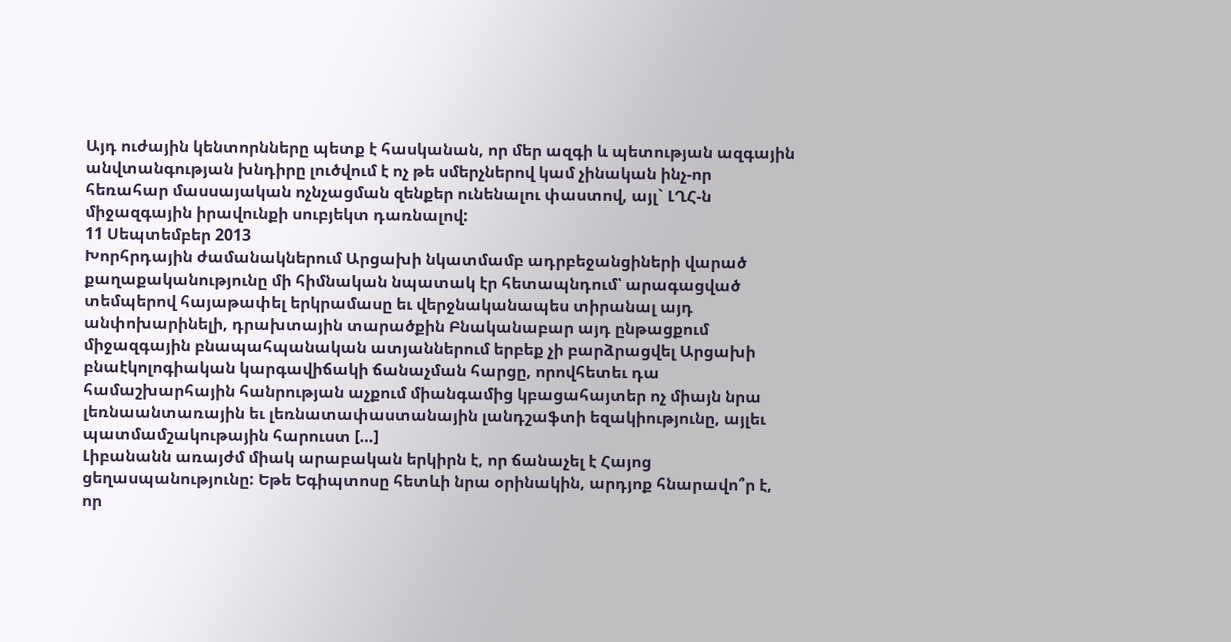Այդ ուժային կենտորնները պետք է հասկանան, որ մեր ազգի և պետության ազգային անվտանգության խնդիրը լուծվում է ոչ թե սմերչներով կամ չինական ինչ-որ հեռահար մասսայական ոչնչացման զենքեր ունենալու փաստով, այլ` ԼՂՀ-ն միջազգային իրավունքի սուբյեկտ դառնալով:
11 Սեպտեմբեր 2013
Խորհրդային ժամանակներում Արցախի նկատմամբ ադրբեջանցիների վարած քաղաքականությունը մի հիմնական նպատակ էր հետապնդում՝ արագացված տեմպերով հայաթափել երկրամասը եւ վերջնականապես տիրանալ այդ անփոխարինելի, դրախտային տարածքին Բնականաբար այդ ընթացքում միջազգային բնապահպանական ատյաններում երբեք չի բարձրացվել Արցախի բնաէկոլոգիական կարգավիճակի ճանաչման հարցը, որովհետեւ դա համաշխարհային հանրության աչքում միանգամից կբացահայտեր ոչ միայն նրա լեռնաանտառային եւ լեռնատափաստանային լանդշաֆտի եզակիությունը, այլեւ պատմամշակութային հարուստ […]
Լիբանանն առայժմ միակ արաբական երկիրն է, որ ճանաչել է Հայոց ցեղասպանությունը: Եթե Եգիպտոսը հետևի նրա օրինակին, արդյոք հնարավո՞ր է, որ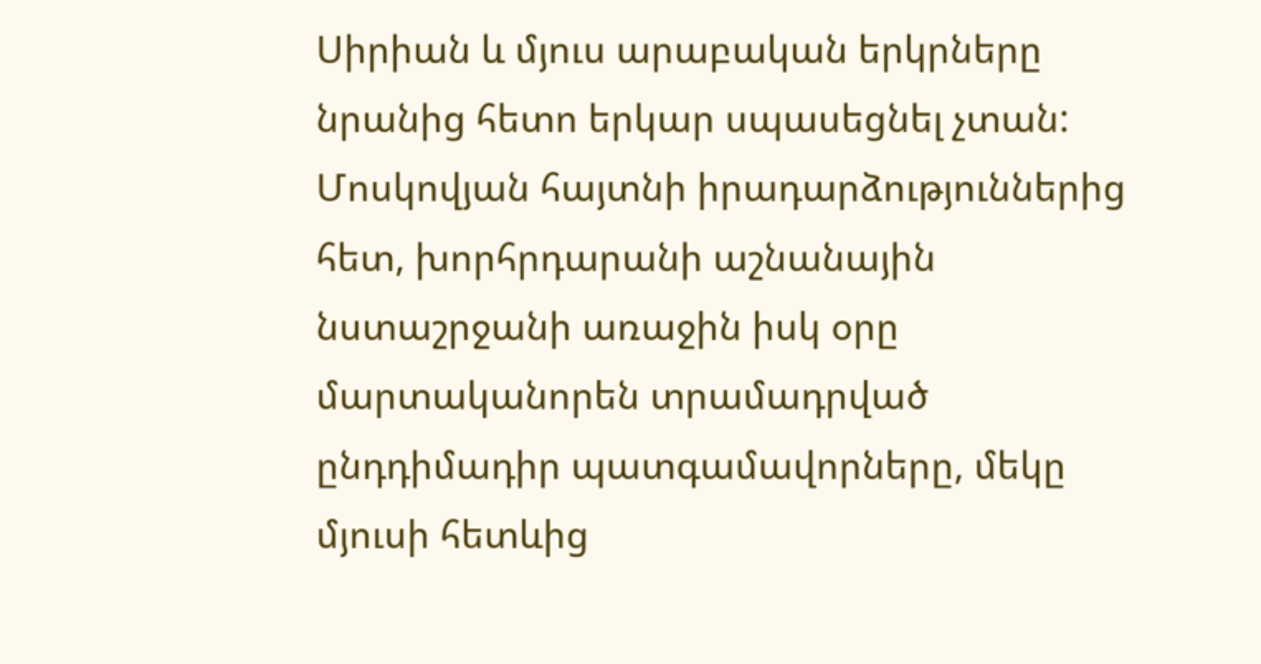Սիրիան և մյուս արաբական երկրները նրանից հետո երկար սպասեցնել չտան:
Մոսկովյան հայտնի իրադարձություններից հետ, խորհրդարանի աշնանային նստաշրջանի առաջին իսկ օրը մարտականորեն տրամադրված ընդդիմադիր պատգամավորները, մեկը մյուսի հետևից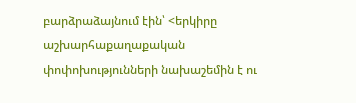բարձրաձայնում էին՝ <երկիրը աշխարհաքաղաքական փոփոխությունների նախաշեմին է ու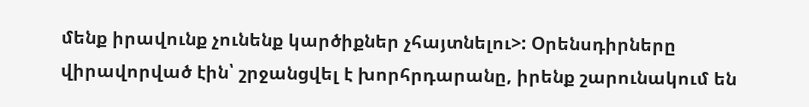մենք իրավունք չունենք կարծիքներ չհայտնելու>: Օրենսդիրները վիրավորված էին՝ շրջանցվել է խորհրդարանը, իրենք շարունակում են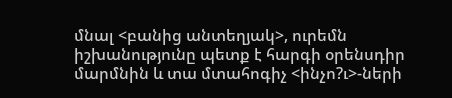մնալ <բանից անտեղյակ>, ուրեմն իշխանությունը պետք է հարգի օրենսդիր մարմնին և տա մտահոգիչ <ինչո?ւ>-ների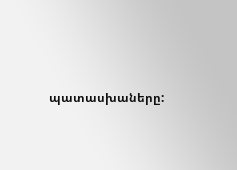պատասխաները: